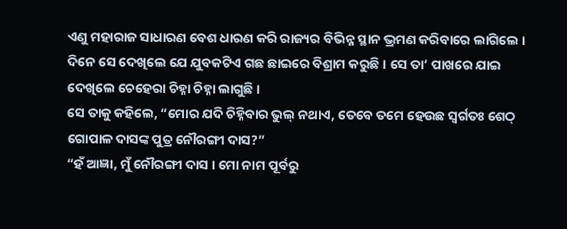ଏଣୁ ମହାରାଜ ସାଧାରଣ ବେଶ ଧାରଣ କରି ରାଜ୍ୟର ବିଭିନ୍ନ ସ୍ଥାନ ଭ୍ରମଣ କରିବାରେ ଲାଗିଲେ । ଦିନେ ସେ ଦେଖିଲେ ଯେ ଯୁବକଟିଏ ଗଛ ଛାଇରେ ବିଶ୍ରାମ କରୁଛି । ସେ ତା’ ପାଖରେ ଯାଇ ଦେଖିଲେ ଚେହେରା ଚିହ୍ନା ଚିହ୍ନା ଲାଗୁଛି ।
ସେ ତାକୁ କହିଲେ, “ମୋର ଯଦି ଚିହ୍ନିବାର ଭୁଲ୍ ନଥାଏ, ତେବେ ତମେ ହେଉଛ ସ୍ୱର୍ଗତଃ ଶେଠ୍ ଗୋପାଳ ଦାସଙ୍କ ପୁତ୍ର ନୌରଙ୍ଗୀ ଦାସ?”
“ହଁ ଆଜ୍ଞା, ମୁଁ ନୌରଙ୍ଗୀ ଦାସ । ମୋ ନାମ ପୂର୍ବରୁ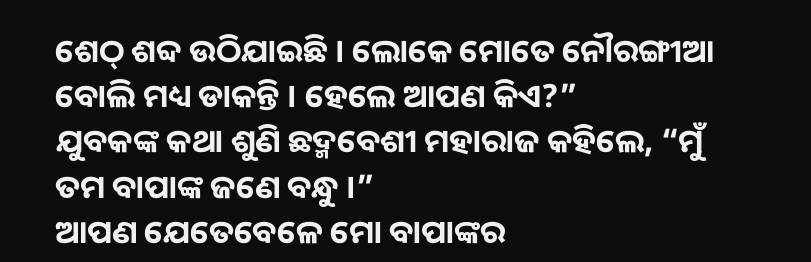ଶେଠ୍ ଶବ୍ଦ ଉଠିଯାଇଛି । ଲୋକେ ମୋତେ ନୌରଙ୍ଗୀଆ ବୋଲି ମଧ୍ୟ ଡାକନ୍ତି । ହେଲେ ଆପଣ କିଏ?”
ଯୁବକଙ୍କ କଥା ଶୁଣି ଛଦ୍ମବେଶୀ ମହାରାଜ କହିଲେ, “ମୁଁ ତମ ବାପାଙ୍କ ଜଣେ ବନ୍ଧୁ ।”
ଆପଣ ଯେତେବେଳେ ମୋ ବାପାଙ୍କର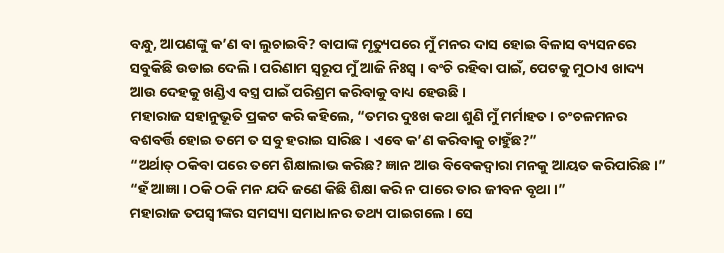ବନ୍ଧୁ, ଆପଣଙ୍କୁ କ’ଣ ବା ଲୁଚାଇବି? ବାପାଙ୍କ ମୃତ୍ୟୁପରେ ମୁଁ ମନର ଦାସ ହୋଇ ବିଳାସ ବ୍ୟସନରେ ସବୁକିଛି ଉଡାଇ ଦେଲି । ପରିଣାମ ସ୍ୱରୂପ ମୁଁ ଆଜି ନିଃସ୍ୱ । ବଂଚି ରହିବା ପାଇଁ, ପେଟକୁ ମୁଠାଏ ଖାଦ୍ୟ ଆଉ ଦେହକୁ ଖଣ୍ଡିଏ ବସ୍ତ୍ର ପାଇଁ ପରିଶ୍ରମ କରିବାକୁ ବାଧ୍ୟ ହେଉଛି ।
ମହାରାଜ ସହାନୁଭୂତି ପ୍ରକଟ କରି କହିଲେ, “ତମର ଦୁଃଖ କଥା ଶୁଣି ମୁଁ ମର୍ମାହତ । ଚଂଚଳମନର ବଶବର୍ତ୍ତି ହୋଇ ତମେ ତ ସବୁ ହରାଇ ସାରିଛ । ଏବେ କ’ଣ କରିବାକୁ ଚାହୁଁଛ?”
“ଅର୍ଥାତ୍ ଠକିବା ପରେ ତମେ ଶିକ୍ଷାଲାଭ କରିଛ? ଜ୍ଞାନ ଆଉ ବିବେକଦ୍ୱାରା ମନକୁ ଆୟତ କରିପାରିଛ ।”
“ହଁ ଆଜ୍ଞା । ଠକି ଠକି ମନ ଯଦି ଜଣେ କିଛି ଶିକ୍ଷା କରି ନ ପାରେ ତାର ଜୀବନ ବୃଥା ।”
ମହାରାଜ ତପସ୍ୱୀଙ୍କର ସମସ୍ୟା ସମାଧାନର ତଥ୍ୟ ପାଇଗଲେ । ସେ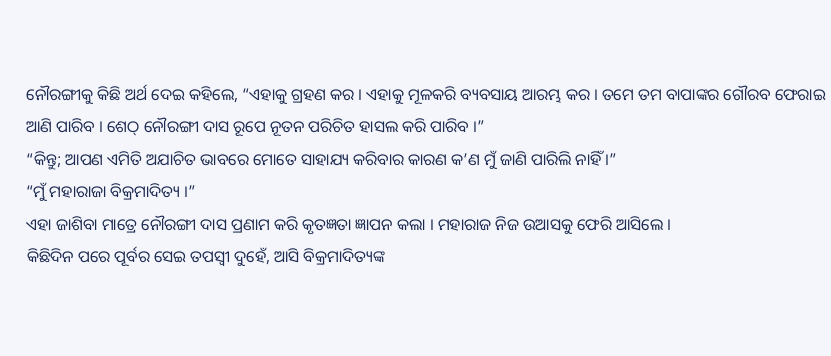ନୌରଙ୍ଗୀକୁ କିଛି ଅର୍ଥ ଦେଇ କହିଲେ, “ଏହାକୁ ଗ୍ରହଣ କର । ଏହାକୁ ମୂଳକରି ବ୍ୟବସାୟ ଆରମ୍ଭ କର । ତମେ ତମ ବାପାଙ୍କର ଗୌରବ ଫେରାଇ ଆଣି ପାରିବ । ଶେଠ୍ ନୌରଙ୍ଗୀ ଦାସ ରୂପେ ନୂତନ ପରିଚିତ ହାସଲ କରି ପାରିବ ।”
“କିନ୍ତୁ; ଆପଣ ଏମିତି ଅଯାଚିତ ଭାବରେ ମୋତେ ସାହାଯ୍ୟ କରିବାର କାରଣ କ’ଣ ମୁଁ ଜାଣି ପାରିଲି ନାହିଁ ।”
“ମୁଁ ମହାରାଜା ବିକ୍ରମାଦିତ୍ୟ ।”
ଏହା ଜାଶିବା ମାତ୍ରେ ନୌରଙ୍ଗୀ ଦାସ ପ୍ରଣାମ କରି କୃତଜ୍ଞତା ଜ୍ଞାପନ କଲା । ମହାରାଜ ନିଜ ଉଆସକୁ ଫେରି ଆସିଲେ ।
କିଛିଦିନ ପରେ ପୂର୍ବର ସେଇ ତପସ୍ୱୀ ଦୁହେଁ, ଆସି ବିକ୍ରମାଦିତ୍ୟଙ୍କ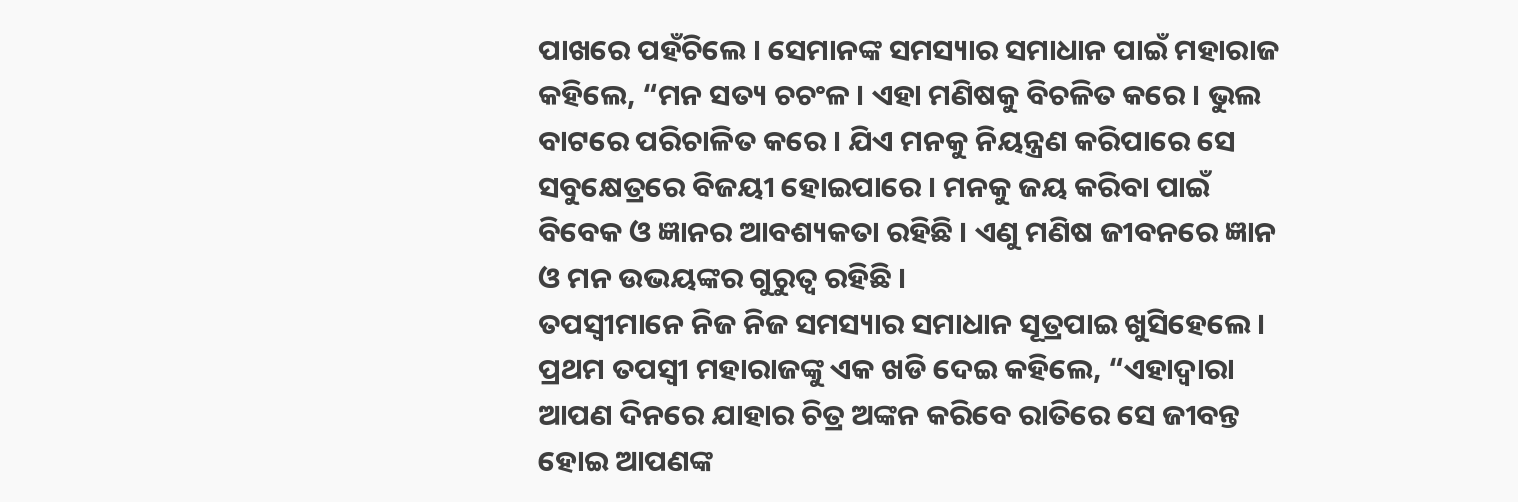ପାଖରେ ପହଁଚିଲେ । ସେମାନଙ୍କ ସମସ୍ୟାର ସମାଧାନ ପାଇଁ ମହାରାଜ କହିଲେ, “ମନ ସତ୍ୟ ଚଚଂଳ । ଏହା ମଣିଷକୁ ବିଚଳିତ କରେ । ଭୁଲ ବାଟରେ ପରିଚାଳିତ କରେ । ଯିଏ ମନକୁ ନିୟନ୍ତ୍ରଣ କରିପାରେ ସେ ସବୁକ୍ଷେତ୍ରରେ ବିଜୟୀ ହୋଇପାରେ । ମନକୁ ଜୟ କରିବା ପାଇଁ ବିବେକ ଓ ଜ୍ଞାନର ଆବଶ୍ୟକତା ରହିଛି । ଏଣୁ ମଣିଷ ଜୀବନରେ ଜ୍ଞାନ ଓ ମନ ଉଭୟଙ୍କର ଗୁରୁତ୍ୱ ରହିଛି ।
ତପସ୍ୱୀମାନେ ନିଜ ନିଜ ସମସ୍ୟାର ସମାଧାନ ସୂତ୍ରପାଇ ଖୁସିହେଲେ । ପ୍ରଥମ ତପସ୍ୱୀ ମହାରାଜଙ୍କୁ ଏକ ଖଡି ଦେଇ କହିଲେ, “ଏହାଦ୍ୱାରା ଆପଣ ଦିନରେ ଯାହାର ଚିତ୍ର ଅଙ୍କନ କରିବେ ରାତିରେ ସେ ଜୀବନ୍ତ ହୋଇ ଆପଣଙ୍କ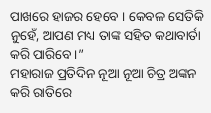ପାଖରେ ହାଜର ହେବେ । କେବଳ ସେତିକି ନୁହେଁ, ଆପଣ ମଧ୍ୟ ତାଙ୍କ ସହିତ କଥାବାର୍ତା କରି ପାରିବେ ।”
ମହାରାଜ ପ୍ରତିଦିନ ନୂଆ ନୂଆ ଚିତ୍ର ଅଙ୍କନ କରି ରାତିରେ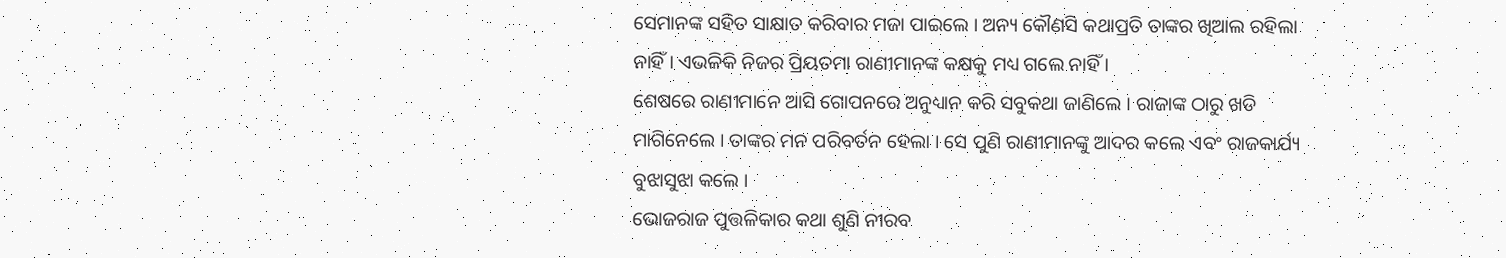ସେମାନଙ୍କ ସହିତ ସାକ୍ଷାତ କରିବାର ମଜା ପାଇଲେ । ଅନ୍ୟ କୌଣସି କଥାପ୍ରତି ତାଙ୍କର ଖିଆଲ ରହିଲା ନାହିଁ । ଏଭଳିକି ନିଜର ପ୍ରିୟତମା ରାଣୀମାନଙ୍କ କକ୍ଷକୁ ମଧ୍ୟ ଗଲେ ନାହିଁ ।
ଶେଷରେ ରାଣୀମାନେ ଆସି ଗୋପନରେ ଅନୁଧ୍ୟାନ କରି ସବୁକଥା ଜାଣିଲେ । ରାଜାଙ୍କ ଠାରୁ ଖଡି ମାଗିନେଲେ । ତାଙ୍କର ମନ ପରିବର୍ତନ ହେଲା । ସେ ପୁଣି ରାଣୀମାନଙ୍କୁ ଆଦର କଲେ ଏବଂ ରାଜକାର୍ଯ୍ୟ ବୁଝାସୁଝା କଲେ ।
ଭୋଜରାଜ ପୁତ୍ତଳିକାର କଥା ଶୁଣି ନୀରବ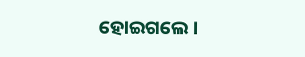ହୋଇଗଲେ ।